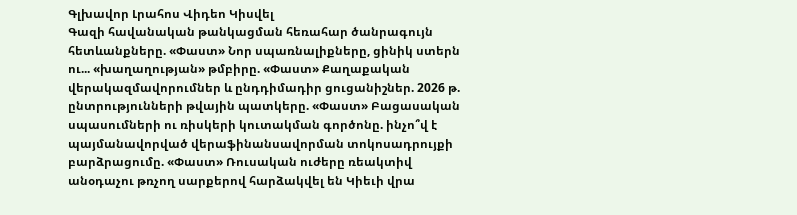Գլխավոր Լրահոս Վիդեո Կիսվել
Գազի հավանական թանկացման հեռահար ծանրագույն հետևանքները. «Փաստ» Նոր սպառնալիքները, ցինիկ ստերն ու... «խաղաղության» թմբիրը. «Փաստ» Քաղաքական վերակազմավորումներ և ընդդիմադիր ցուցանիշներ. 2026 թ. ընտրությունների թվային պատկերը. «Փաստ» Բացասական սպասումների ու ռիսկերի կուտակման գործոնը. ինչո՞վ է պայմանավորված վերաֆինանսավորման տոկոսադրույքի բարձրացումը. «Փաստ» Ռուսական ուժերը ռեակտիվ անօդաչու թռչող սարքերով հարձակվել են Կիեւի վրա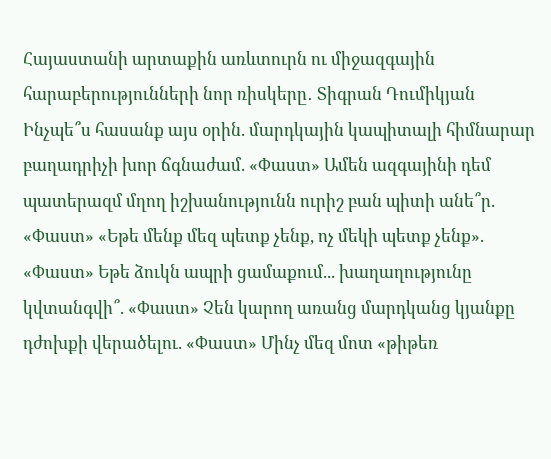Հայաստանի արտաքին առևտուրն ու միջազգային հարաբերությունների նոր ռիսկերը․ Տիգրան Դումիկյան Ինչպե՞ս հասանք այս օրին. մարդկային կապիտալի հիմնարար բաղադրիչի խոր ճգնաժամ. «Փաստ» Ամեն ազգայինի դեմ պատերազմ մղող իշխանությունն ուրիշ բան պիտի անե՞ր. «Փաստ» «Եթե մենք մեզ պետք չենք, ոչ մեկի պետք չենք». «Փաստ» Եթե ձուկն ապրի ցամաքում... խաղաղությունը կվտանգվի՞. «Փաստ» Չեն կարող առանց մարդկանց կյանքը դժոխքի վերածելու. «Փաստ» Մինչ մեզ մոտ «թիթեռ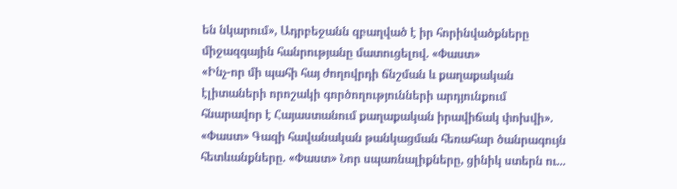են նկարում», Ադրբեջանն զբաղված է իր հորինվածքները միջազգային հանրությանը մատուցելով. «Փաստ»
«Ինչ-որ մի պահի հայ ժողովրդի ճնշման և քաղաքական էլիտաների որոշակի գործողությունների արդյունքում հնարավոր է Հայաստանում քաղաքական իրավիճակ փոխվի». «Փաստ» Գազի հավանական թանկացման հեռահար ծանրագույն հետևանքները. «Փաստ» Նոր սպառնալիքները, ցինիկ ստերն ու...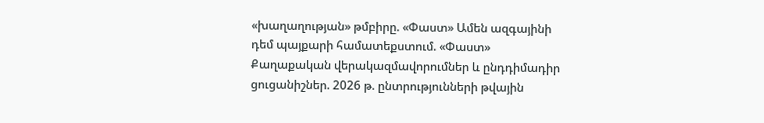«խաղաղության» թմբիրը. «Փաստ» Ամեն ազգայինի դեմ պայքարի համատեքստում. «Փաստ» Քաղաքական վերակազմավորումներ և ընդդիմադիր ցուցանիշներ. 2026 թ. ընտրությունների թվային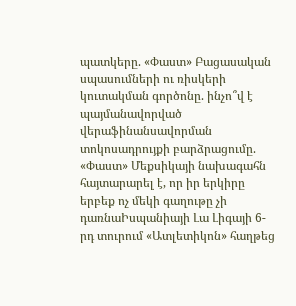պատկերը. «Փաստ» Բացասական սպասումների ու ռիսկերի կուտակման գործոնը. ինչո՞վ է պայմանավորված վերաֆինանսավորման տոկոսադրույքի բարձրացումը. «Փաստ» Մեքսիկայի նախագահն հայտարարել է, որ իր երկիրը երբեք ոչ մեկի գաղութը չի դառնաԻսպանիայի Լա Լիգայի 6-րդ տուրում «Ատլետիկոն» հաղթեց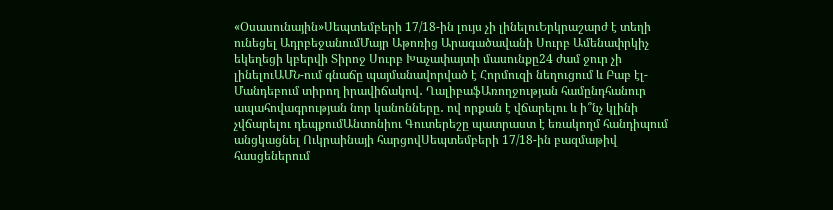«Օսասունային»Սեպտեմբերի 17/18-ին լույս չի լինելուԵրկրաշարժ է տեղի ունեցել ԱդրբեջանումՄայր Աթոռից Արագածավանի Սուրբ Ամենափրկիչ եկեղեցի կբերվի Տիրոջ Սուրբ Խաչափայտի մասունքը24 ժամ ջուր չի լինելուԱՄՆ-ում գնաճը պայմանավորված է Հորմուզի նեղուցում և Բաբ էլ-Մանդեբում տիրող իրավիճակով․ ՂալիբաֆԱռողջության համընդհանուր ապահովագրության նոր կանոնները․ ով որքան է վճարելու և ի՞նչ կլինի չվճարելու դեպքումԱնտոնիու Գուտերեշը պատրաստ է եռակողմ հանդիպում անցկացնել Ուկրաինայի հարցովՍեպտեմբերի 17/18-ին բազմաթիվ հասցեներում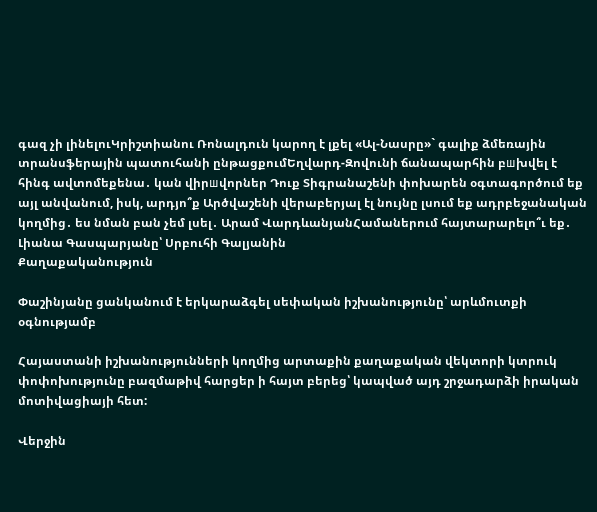գազ չի լինելուԿրիշտիանու Ռոնալդուն կարող է լքել «Ալ-Նասրը»` գալիք ձմեռային տրանսֆերային պատուհանի ընթացքումԵղվարդ-Զովունի ճանապարհին բшխվել է հինգ ավտոմեքենա․ կան վիրшվորներ Դուք Տիգրանաշենի փոխարեն օգտագործում եք այլ անվանում, իսկ, արդյո՞ք Արծվաշենի վերաբերյալ էլ նույնը լսում եք ադրբեջանական կողմից․ ես նման բան չեմ լսել․ Արամ ՎարդևանյանՀամաներում հայտարարելո՞ւ եք․ Լիանա Գասպարյանը՝ Սրբուհի Գալյանին
Քաղաքականություն

Փաշինյանը ցանկանում է երկարաձգել սեփական իշխանությունը՝ արևմուտքի օգնությամբ

Հայաստանի իշխանությունների կողմից արտաքին քաղաքական վեկտորի կտրուկ փոփոխությունը բազմաթիվ հարցեր ի հայտ բերեց՝ կապված այդ շրջադարձի իրական մոտիվացիայի հետ:

Վերջին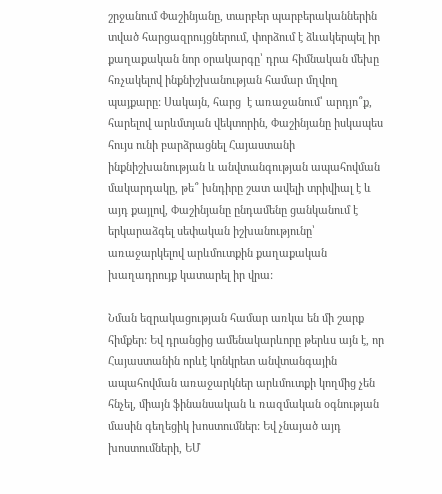շրջանում Փաշինյանը, տարբեր պարբերականներին տված հարցազրույցներում, փորձում է ձևակերպել իր քաղաքական նոր օրակարգը՝ դրա հիմնական մեխը հռչակելով ինքնիշխանության համար մղվող պայքարը: Սակայն, հարց  է առաջանում՝ արդյո՞ք, հարելով արևմտյան վեկտորին, Փաշինյանը իսկապես հույս ունի բարձրացնել Հայաստանի ինքնիշխանության և անվտանգության ապահովման մակարդակը, թե՞ խնդիրը շատ ավելի տրիվիալ է և այդ քայլով, Փաշինյանը ընդամենը ցանկանում է երկարաձգել սեփական իշխանությունը՝ առաջարկելով արևմուտքին քաղաքական խաղադրույք կատարել իր վրա:

Նման եզրակացության համար առկա են մի շարք հիմքեր: Եվ դրանցից ամենակարևորը թերևս այն է, որ Հայաստանին որևէ կոնկրետ անվտանգային ապահովման առաջարկներ արևմուտքի կողմից չեն հնչել, միայն ֆինանսական և ռազմական օգնության մասին գեղեցիկ խոստումներ: Եվ չնայած այդ խոստումների, ԵՄ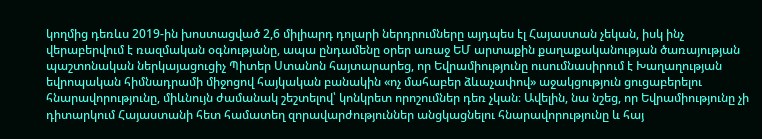կողմից դեռևս 2019-ին խոստացված 2,6 միլիարդ դոլարի ներդրումները այդպես էլ Հայաստան չեկան, իսկ ինչ վերաբերվում է ռազմական օգնությանը, ապա ընդամենը օրեր առաջ ԵՄ արտաքին քաղաքականության ծառայության պաշտոնական ներկայացուցիչ Պիտեր Ստանոն հայտարարեց, որ Եվրամիությունը ուսումնասիրում է Խաղաղության եվրոպական հիմնադրամի միջոցով հայկական բանակին «ոչ մահաբեր ձևաչափով» աջակցություն ցուցաբերելու հնարավորությունը, միևնույն ժամանակ շեշտելով՝ կոնկրետ որոշումներ դեռ չկան։ Ավելին, նա նշեց, որ Եվրամիությունը չի դիտարկում Հայաստանի հետ համատեղ զորավարժություններ անցկացնելու հնարավորությունը և հայ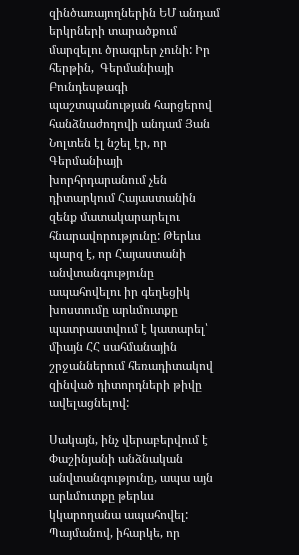զինծառայողներին ԵՄ անդամ երկրների տարածքում մարզելու ծրագրեր չունի: Իր հերթին,  Գերմանիայի Բունդեսթագի պաշտպանության հարցերով հանձնաժողովի անդամ Յան Նոլտեն էլ նշել էր, որ Գերմանիայի խորհրդարանում չեն դիտարկում Հայաստանին զենք մատակարարելու հնարավորությունը: Թերևս պարզ է, որ Հայաստանի անվտանգությունը ապահովելու իր գեղեցիկ խոստումը արևմուտքը պատրաստվում է կատարել՝ միայն ՀՀ սահմանային շրջաններում հեռադիտակով զինված դիտորդների թիվը ավելացնելով:

Սակայն, ինչ վերաբերվում է Փաշինյանի անձնական անվտանգությունը, ապա այն արևմուտքը թերևս կկարողանա ապահովել: Պայմանով, իհարկե, որ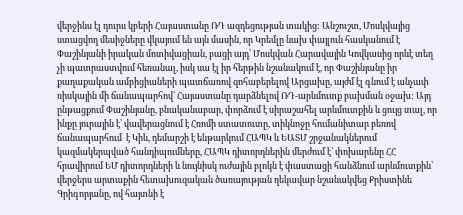վերջինս էլ դուրս կբերի Հայաստանը ՌԴ ազդեցության տակից: Անշուշտ, Մոսկվայից ստացվող մեսիջները վկայում են այն մասին, որ Կրեմլը նախ փայլուն հասկանում է Փաշինյանի իրական մոտիվացիան, բացի այդ՝ Մոսկվան Հարավային Կովկասից որևէ տեղ չի պատրաստվում հեռանալ, իսկ սա էլ իր հերթին նշանակում է, որ Փաշինյանը իր քաղաքական ամբիցիաների պատճառով զոհաբերելով Արցախը, այժմ էլ գնում է անչափ ռիսկային մի ճանապարհով՝ Հայաստանը դարձնելով ՌԴ-արևմուտք բախման օջախ: Այդ ընթացքում Փաշինյանը, բնականաբար, փորձում է սիրաշահել արևմուտքին և ցույց տալ, որ ինքը յուրային է՝ վավերացնում է Հռոմի ստատուտը, տիկնոջը հումանիտար բեռով ճանապարհում  է Կիև, դեմարշի է ենթարկում ՀԱՊԿ և ԵԱՏՄ շրջանակներում կազմակերպված հանդիպումները, ՀԱՊԿ դիտորդներին մերժում է՝ փոխարենը ՀՀ հրավիրում ԵՄ դիտորդների և նույնիսկ ուժային բլոկն է փաստացի հանձնում արևմուտքին՝ վերջերս արտաքին հետախուզական ծառայության ղեկավար նշանակվեց Քրիստինե Գրիգորյանը, ով հայտնի է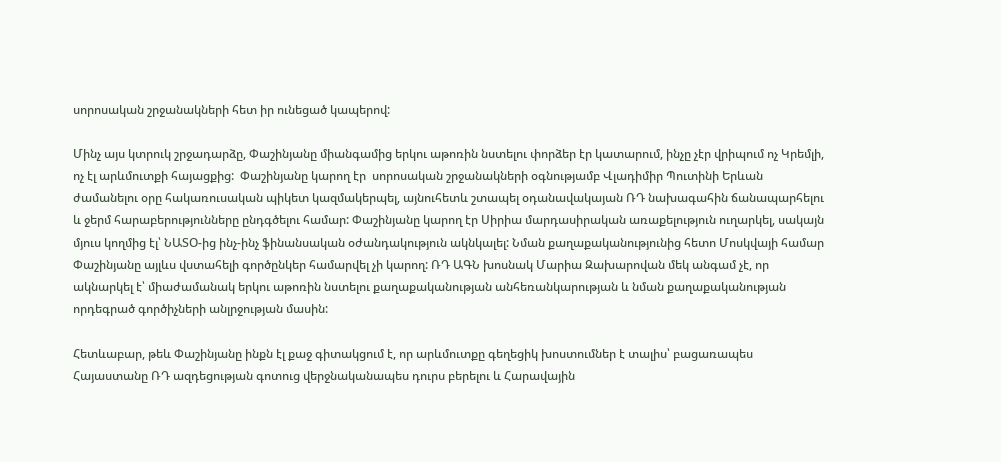սորոսական շրջանակների հետ իր ունեցած կապերով:

Մինչ այս կտրուկ շրջադարձը, Փաշինյանը միանգամից երկու աթոռին նստելու փորձեր էր կատարում, ինչը չէր վրիպում ոչ Կրեմլի, ոչ էլ արևմուտքի հայացքից:  Փաշինյանը կարող էր  սորոսական շրջանակների օգնությամբ Վլադիմիր Պուտինի Երևան ժամանելու օրը հակառուսական պիկետ կազմակերպել, այնուհետև շտապել օդանավակայան ՌԴ նախագահին ճանապարհելու և ջերմ հարաբերությունները ընդգծելու համար: Փաշինյանը կարող էր Սիրիա մարդասիրական առաքելություն ուղարկել, սակայն մյուս կողմից էլ՝ ՆԱՏՕ-ից ինչ-ինչ ֆինանսական օժանդակություն ակնկալել: Նման քաղաքականությունից հետո Մոսկվայի համար Փաշինյանը այլևս վստահելի գործընկեր համարվել չի կարող: ՌԴ ԱԳՆ խոսնակ Մարիա Զախարովան մեկ անգամ չէ, որ ակնարկել է՝ միաժամանակ երկու աթոռին նստելու քաղաքականության անհեռանկարության և նման քաղաքականության որդեգրած գործիչների անլրջության մասին:

Հետևաբար, թեև Փաշինյանը ինքն էլ քաջ գիտակցում է, որ արևմուտքը գեղեցիկ խոստումներ է տալիս՝ բացառապես Հայաստանը ՌԴ ազդեցության գոտուց վերջնականապես դուրս բերելու և Հարավային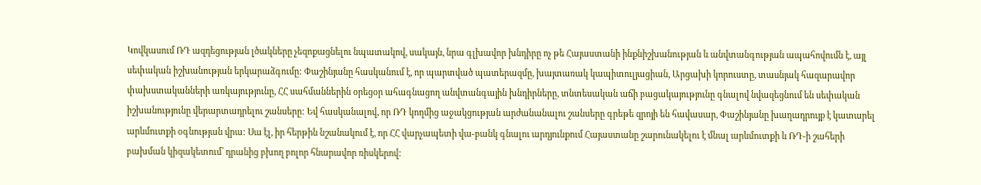Կովկասում ՌԴ ազդեցության լծակները չեզոքացնելու նպատակով, սակայն, նրա գլխավոր խնդիրը ոչ թե Հայաստանի ինքնիշխանության և անվտանգության ապահովումն է, այլ սեփական իշխանության երկարաձգումը: Փաշինյանը հասկանում է, որ պարտված պատերազմը, խայտառակ կապիտուլյացիան, Արցախի կորուստը, տասնյակ հազարավոր փախստականների առկայությունը, ՀՀ սահմաններին օրեցօր ահագնացող անվտանգային խնդիրները, տնտեսական աճի բացակայությունը գնալով նվազեցնում են սեփական իշխանությունը վերարտադրելու շանսերը: Եվ հասկանալով, որ ՌԴ կողմից աջակցության արժանանալու շանսերը գրեթե զրոյի են հավասար, Փաշինյանը խաղադրույք է կատարել արևմուտքի օգնության վրա: Սա էլ, իր հերթին նշանակում է, որ ՀՀ վարչապետի վա-բանկ գնալու արդյունքում Հայաստանը շարունակելու է մնալ արևմուտքի և ՌԴ-ի շահերի բախման կիզակետում՝ դրանից բխող բոլոր հնարավոր ռիսկերով: